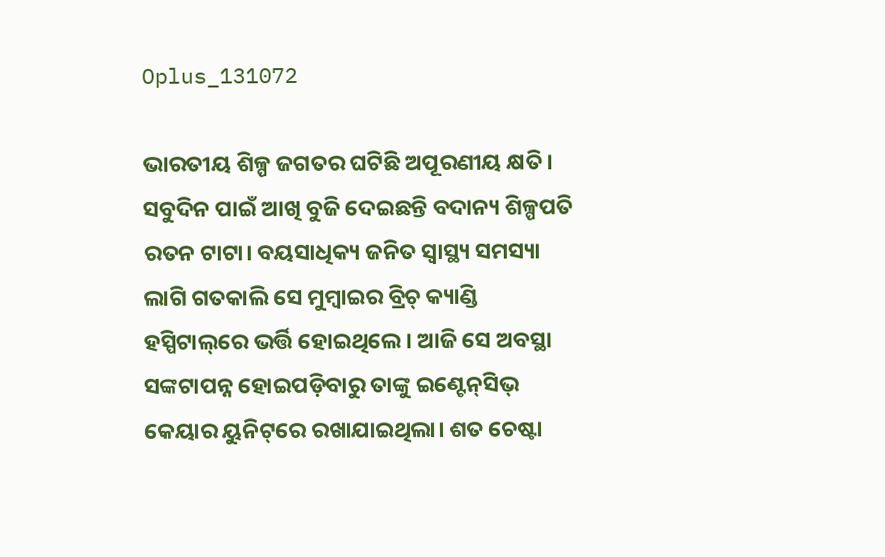Oplus_131072

ଭାରତୀୟ ଶିଳ୍ପ ଜଗତର ଘଟିଛି ଅପୂରଣୀୟ କ୍ଷତି। ସବୁଦିନ ପାଇଁ ଆଖି ବୁଜି ଦେଇଛନ୍ତି ବଦାନ୍ୟ ଶିଳ୍ପପତି ରତନ ଟାଟା। ବୟସାଧିକ୍ୟ ଜନିତ ସ୍ବାସ୍ଥ୍ୟ ସମସ୍ୟା ଲାଗି ଗତକାଲି ସେ ମୁମ୍ବାଇର ବ୍ରିଚ୍ କ୍ୟାଣ୍ଡି ହସ୍ପିଟାଲ୍‌ରେ ଭର୍ତ୍ତି ହୋଇଥିଲେ। ଆଜି ସେ ଅବସ୍ଥା ସଙ୍କଟାପନ୍ନ ହୋଇପଡ଼ିବାରୁ ତାଙ୍କୁ ଇଣ୍ଟେନ୍‌ସିଭ୍ କେୟାର ୟୁନିଟ୍‌ରେ ରଖାଯାଇଥିଲା। ଶତ ଚେଷ୍ଟା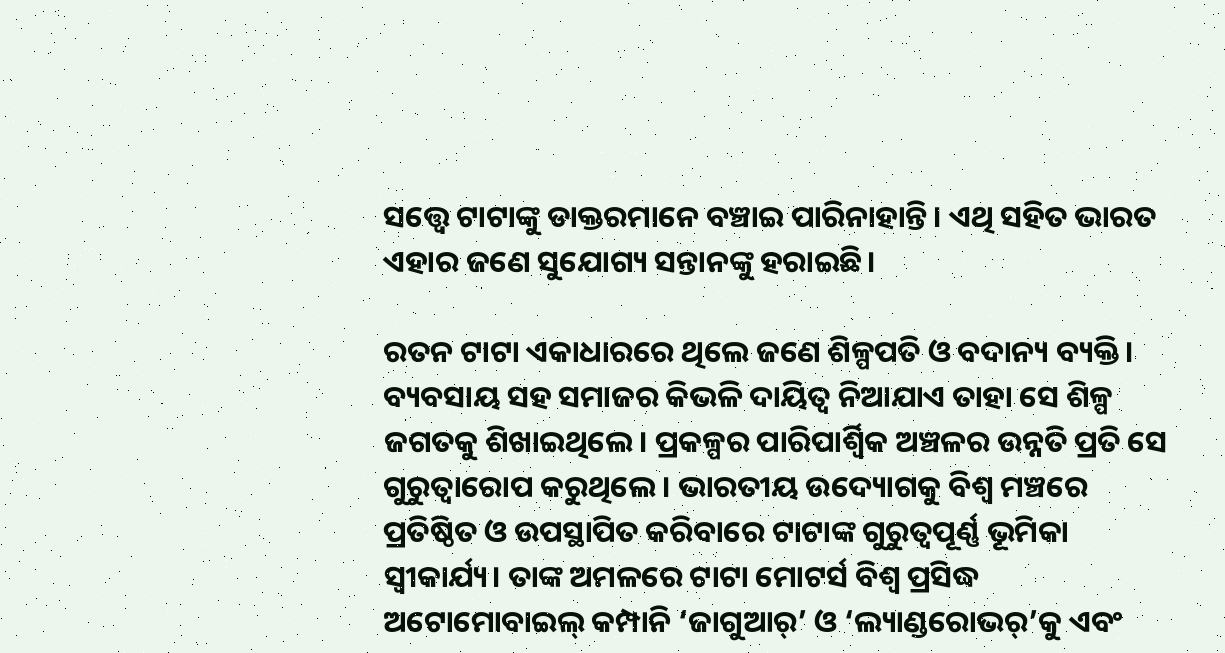ସତ୍ତ୍ବେ ଟାଟାଙ୍କୁ ଡାକ୍ତରମାନେ ବଞ୍ଚାଇ ପାରିନାହାନ୍ତି। ଏଥି ସହିତ ଭାରତ ଏହାର ଜଣେ ସୁଯୋଗ୍ୟ ସନ୍ତାନଙ୍କୁ ହରାଇଛି।

ରତନ ଟାଟା ଏକାଧାରରେ ଥିଲେ ଜଣେ ଶିଳ୍ପପତି ଓ ବଦାନ୍ୟ ବ୍ୟକ୍ତି। ବ୍ୟବସାୟ ସହ ସମାଜର କିଭଳି ଦାୟିତ୍ବ ନିଆଯାଏ ତାହା ସେ ଶିଳ୍ପ ଜଗତକୁ ଶିଖାଇଥିଲେ। ପ୍ରକଳ୍ପର ପାରିପାର୍ଶ୍ବିକ ଅଞ୍ଚଳର ଉନ୍ନତି ପ୍ରତି ସେ ଗୁରୁତ୍ବାରୋପ କରୁଥିଲେ। ଭାରତୀୟ ଉଦ୍ୟୋଗକୁ ବିଶ୍ବ ମଞ୍ଚରେ ପ୍ରତିଷ୍ଠିତ ଓ ଉପସ୍ଥାପିତ କରିବାରେ ଟାଟାଙ୍କ ଗୁରୁତ୍ବପୂର୍ଣ୍ଣ ଭୂମିକା ସ୍ବୀକାର୍ଯ୍ୟ। ତାଙ୍କ ଅମଳରେ ଟାଟା ମୋଟର୍ସ ବିଶ୍ବ ପ୍ରସିଦ୍ଧ ଅଟୋମୋବାଇଲ୍ କମ୍ପାନି ‘ଜାଗୁଆର୍’ ଓ ‘ଲ୍ୟାଣ୍ଡରୋଭର୍‌’କୁ ଏବଂ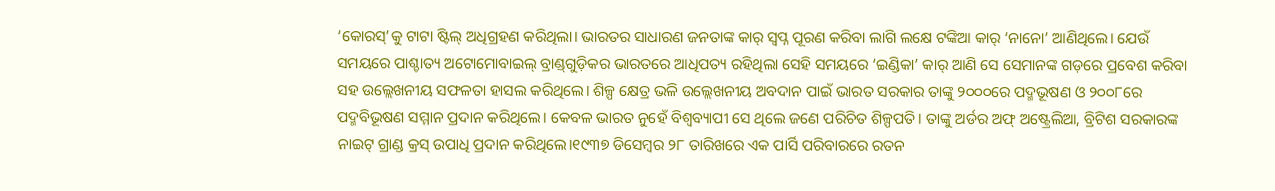‘କୋରସ୍‌’କୁ ଟାଟା ଷ୍ଟିଲ୍‌ ଅଧିଗ୍ରହଣ କରିଥିଲା। ଭାରତର ସାଧାରଣ ଜନତାଙ୍କ କାର୍‌ ସ୍ବପ୍ନ ପୂରଣ କରିବା ଲାଗି ଲକ୍ଷେ ଟଙ୍କିଆ କାର୍‌ ‘ନାନୋ’ ଆଣିଥିଲେ। ଯେଉଁ ସମୟରେ ପାଶ୍ଚାତ୍ୟ ଅଟୋମୋବାଇଲ୍‌ ବ୍ରାଣ୍ଡ୍‌ଗୁଡ଼ିକର ଭାରତରେ ଆଧିପତ୍ୟ ରହିଥିଲା ସେହି ସମୟରେ ‘ଇଣ୍ଡିକା’ କାର୍‌ ଆଣି ସେ ସେମାନଙ୍କ ଗଡ଼ରେ ପ୍ରବେଶ କରିବା ସହ ଉଲ୍ଲେଖନୀୟ ସଫଳତା ହାସଲ କରିଥିଲେ। ଶିଳ୍ପ କ୍ଷେତ୍ର ଭଳି ଉଲ୍ଲେଖନୀୟ ଅବଦାନ ପାଇଁ ଭାରତ ସରକାର ତାଙ୍କୁ ୨୦୦୦ରେ ପଦ୍ମଭୂଷଣ ଓ ୨୦୦୮ରେ ପଦ୍ମବିଭୂଷଣ ସମ୍ମାନ ପ୍ରଦାନ କରିଥିଲେ। କେବଳ ଭାରତ ନୁହେଁ ବିଶ୍ବବ୍ୟାପୀ ସେ ଥିଲେ ଜଣେ ପରିଚିତ ଶିଳ୍ପପତି। ତାଙ୍କୁ ଅର୍ଡର ଅଫ୍‌ ଅଷ୍ଟ୍ରେଲିଆ, ବ୍ରିଟିଶ ସରକାରଙ୍କ ନାଇଟ୍‌ ଗ୍ରାଣ୍ଡ କ୍ରସ୍‌ ଉପାଧି ପ୍ରଦାନ କରିଥିଲେ।୧୯୩୭ ଡିସେମ୍ବର ୨୮ ତାରିଖରେ ଏକ ପାର୍ସି ପରିବାରରେ ରତନ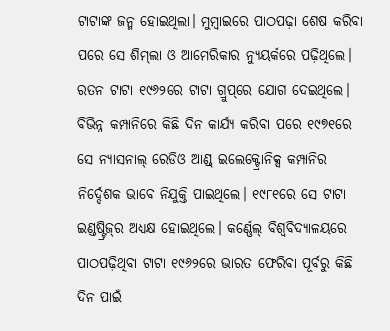ଟାଟାଙ୍କ ଜନ୍ମ ହୋଇଥିଲା। ମୁମ୍ବାଇରେ ପାଠପଢ଼ା ଶେଷ କରିବା ପରେ ସେ ଶିମ୍‌ଲା ଓ ଆମେରିକାର ନ୍ୟୁୟର୍କରେ ପଢ଼ିଥିଲେ। ରତନ ଟାଟା ୧୯୬୨ରେ ଟାଟା ଗ୍ରୁପ୍‌ରେ ଯୋଗ ଦେଇଥିଲେ। ବିଭିନ୍ନ କମ୍ପାନିରେ କିଛି ଦିନ କାର୍ଯ୍ୟ କରିବା ପରେ ୧୯୭୧ରେ ସେ ନ୍ୟାସନାଲ୍‌ ରେଡିଓ ଆଣ୍ଡ୍ ଇଲେକ୍ଟ୍ରୋନିକ୍ସ କମ୍ପାନିର ନିର୍ଦ୍ଦେଶକ ଭାବେ ନିଯୁକ୍ତି ପାଇଥିଲେ। ୧୯୮୧ରେ ସେ ଟାଟା ଇଣ୍ଡଷ୍ଟ୍ରିଜ୍‌ର ଅଧ୍ୟକ୍ଷ ହୋଇଥିଲେ। କର୍ଣ୍ଣେଲ୍ ବିଶ୍ବବିଦ୍ୟାଳୟରେ ପାଠପଢ଼ିଥିବା ଟାଟା ୧୯୬୨ରେ ଭାରତ ଫେରିବା ପୂର୍ବରୁ କିଛି ଦିନ ପାଇଁ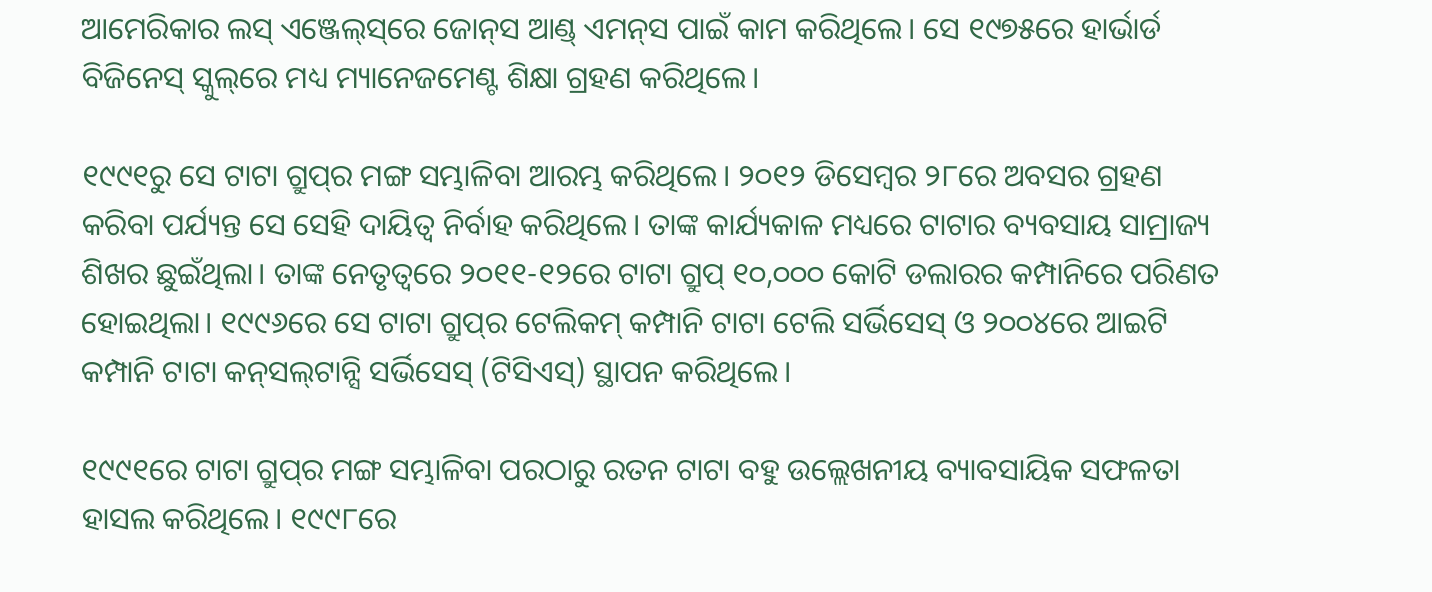ଆମେରିକାର ଲସ୍‌ ଏଞ୍ଜେ‌ଲ୍‌ସ୍‌ରେ ଜୋନ୍‌ସ ଆଣ୍ଡ୍ ଏମନ୍‌ସ ପାଇଁ କାମ କରିଥିଲେ। ସେ ୧୯୭୫‌ରେ ହାର୍ଭାର୍ଡ ବିଜିନେସ୍‌ ସ୍କୁଲ୍‌ରେ ମଧ୍ୟ ମ୍ୟାନେଜମେଣ୍ଟ ଶିକ୍ଷା ଗ୍ରହଣ କରିଥିଲେ।

୧୯୯୧ରୁ ସେ ଟାଟା ଗ୍ରୁପ୍‌ର ମଙ୍ଗ ସମ୍ଭାଳିବା ଆରମ୍ଭ କରିଥିଲେ। ୨୦୧୨ ଡିସେମ୍ବର ୨୮ରେ ଅବସର ଗ୍ରହଣ କରିବା ପର୍ଯ୍ୟନ୍ତ ସେ ସେହି ଦାୟିତ୍ବ ନିର୍ବାହ କରିଥିଲେ। ତାଙ୍କ କାର୍ଯ୍ୟକାଳ ମଧ୍ୟରେ ଟାଟାର ବ୍ୟବସାୟ ସାମ୍ରାଜ୍ୟ ଶିଖର ଛୁଇଁଥିଲା। ତାଙ୍କ ନେତୃତ୍ବରେ ୨୦୧୧-୧୨ରେ ଟାଟା ଗ୍ରୁପ୍ ୧୦,୦୦୦ କୋଟି ଡଲାରର କମ୍ପାନିରେ ପରିଣତ ହୋଇଥିଲା। ୧୯୯୬ରେ ସେ ଟାଟା ଗ୍ରୁପ୍‌ର ଟେଲିକମ୍ କମ୍ପାନି ଟାଟା ଟେଲି ସର୍ଭିସେସ୍‌ ଓ ୨୦୦୪ରେ ଆଇଟି କମ୍ପାନି ଟାଟା କନ୍‌ସଲ୍‌ଟାନ୍ସି ସର୍ଭିସେସ୍‌ (ଟିସିଏସ୍‌) ସ୍ଥାପନ କରିଥିଲେ।

୧୯୯୧ରେ ଟାଟା ଗ୍ରୁପ୍‌ର ମଙ୍ଗ ସମ୍ଭାଳିବା ପରଠାରୁ ରତନ ଟାଟା ବହୁ ଉଲ୍ଲେଖନୀୟ ବ୍ୟାବସାୟିକ ସଫଳତା ହାସଲ କରିଥିଲେ। ୧୯୯୮ରେ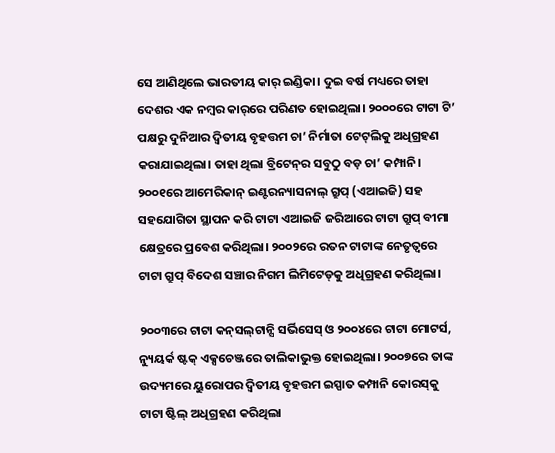ସେ ଆଣିଥିଲେ ଭାରତୀୟ କାର୍‌ ଇଣ୍ଡିକା। ଦୁଇ ବର୍ଷ ମଧ୍ୟରେ ତାହା ଦେଶର ଏକ ନମ୍ବର କାର୍‌ରେ ପରିଣତ ହୋଇଥିଲା। ୨୦୦୦ରେ ଟାଟା ଟି’ ପକ୍ଷରୁ ‌ଦୁନିଆର ଦ୍ବିତୀୟ ବୃହତ୍ତମ ଚା’ ନିର୍ମାତା ଟେଟ୍‌ଲିକୁ ଅଧିଗ୍ରହଣ କରାଯାଇଥିଲା। ତାହା ଥିଲା ବ୍ରିଟେନ୍‌ର ସବୁଠୁ ବଡ଼ ଚା’ କମ୍ପାନି। ୨୦୦୧ରେ ଆମେରିକାନ୍ ଇଣ୍ଟରନ୍ୟାସନାଲ୍‌ ଗ୍ରୁପ୍ (ଏଆଇଜି) ସହ ସହଯୋଗିତା ସ୍ଥାପନ କରି ଟାଟା ଏଆଇଜି ଜରିଆରେ ଟାଟା ଗ୍ରୁପ୍ ବୀମା କ୍ଷେତ୍ରରେ ପ୍ରବେଶ କରିଥିଲା। ୨୦୦୨ରେ ରତନ ଟାଟାଙ୍କ ନେତୃତ୍ବରେ ଟାଟା ଗ୍ରୁପ୍ ବିଦେଶ ସଞ୍ଚାର ନିଗମ ଲିମିଟେଡ୍‌କୁ ଅଧିଗ୍ରହଣ କରିଥିଲା।

୨୦୦୩ରେ ଟାଟା କନ୍‌ସଲ୍‌ଟାନ୍ସି ସର୍ଭିସେସ୍‌ ଓ ୨୦୦୪ରେ ଟାଟା ମୋଟର୍ସ, ନ୍ୟୁୟର୍କ ଷ୍ଟକ୍ ଏକ୍ସଚେଞ୍ଜରେ ତାଲିକାଭୁକ୍ତ ହୋଇଥିଲା। ୨୦୦୭ରେ ତାଙ୍କ ଉଦ୍ୟମରେ ୟୁରୋପର ଦ୍ବିତୀୟ ବୃହତ୍ତମ ଇସ୍ପାତ କମ୍ପାନି କୋରସ୍‌କୁ ଟାଟା ‌‌‌‌ଷ୍ଟିଲ୍‌ ଅଧିଗ୍ରହଣ କରିଥିଲା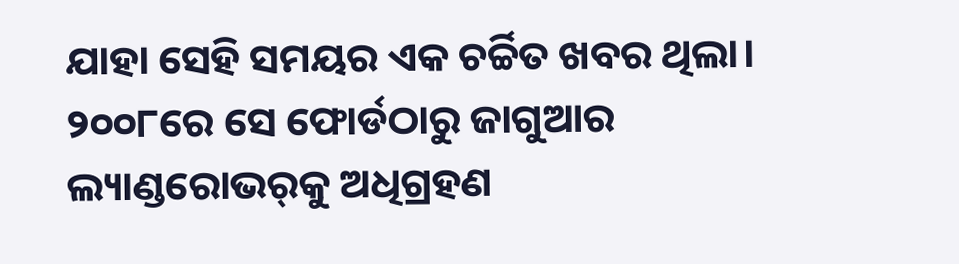ଯାହା ସେହି ସମୟର ଏକ ଚର୍ଚ୍ଚିତ ଖବର ଥିଲା। ୨୦୦୮ରେ ସେ ଫୋର୍ଡଠାରୁ ଜାଗୁଆର ଲ୍ୟାଣ୍ଡରୋଭର୍‌କୁ ଅଧିଗ୍ରହଣ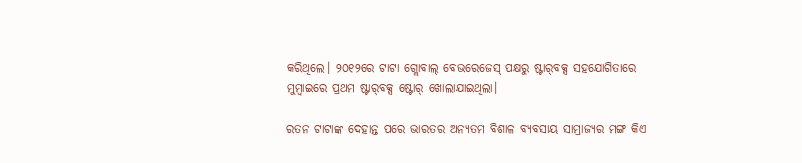କରିଥିଲେ। ୨୦୧୨ରେ ଟାଟା ଗ୍ଲୋବାଲ୍ ବେଭରେଜେସ୍‌ ପକ୍ଷରୁ ଷ୍ଟାର୍‌ବକ୍ସ ସହଯୋଗିତାରେ ମୁମ୍ବାଇରେ ପ୍ରଥମ ଷ୍ଟାର୍‌ବକ୍ସ ଷ୍ଟୋର୍‌ ଖୋଲାଯାଇଥିଲା।

ରତନ ଟାଟାଙ୍କ ଦେହାନ୍ତ ପରେ ଭାରତର ଅନ୍ୟତମ ବିଶାଳ ବ୍ୟବସାୟ ସାମ୍ରାଜ୍ୟର ମଙ୍ଗ କିଏ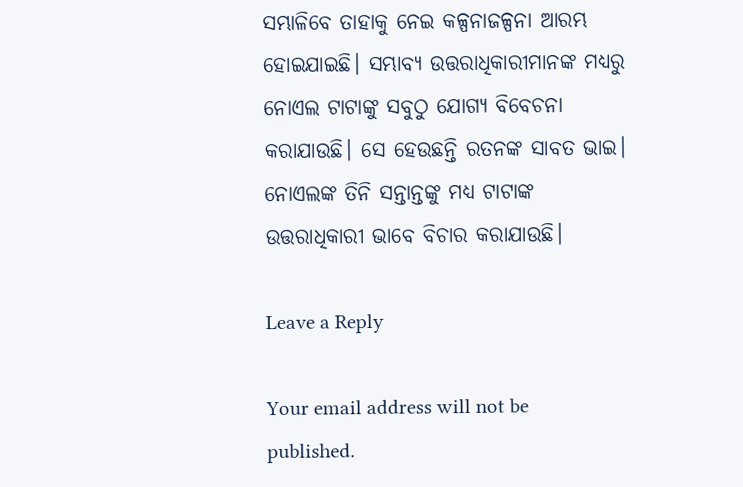ସମ୍ଭାଳିବେ ତାହାକୁ ନେଇ କଳ୍ପନାଜଳ୍ପନା ଆରମ୍ଭ ହୋଇଯାଇଛି। ‌ସମ୍ଭାବ୍ୟ ଉତ୍ତରାଧିକାରୀମାନଙ୍କ ମଧ୍ୟରୁ ନୋଏଲ ଟାଟାଙ୍କୁ ସବୁଠୁ ଯୋଗ୍ୟ ବିବେଚନା କରାଯାଉଛି। ସେ ହେଉଛନ୍ତି ରତନଙ୍କ ସାବତ ଭାଇ। ନୋଏଲଙ୍କ ତିନି ସନ୍ତାନ୍ତଙ୍କୁ ମଧ୍ୟ ଟାଟାଙ୍କ ଉତ୍ତରାଧିକାରୀ ଭାବେ ବିଚାର କରାଯାଉଛି।

Leave a Reply

Your email address will not be published.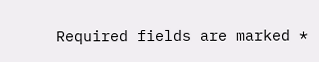Required fields are marked *